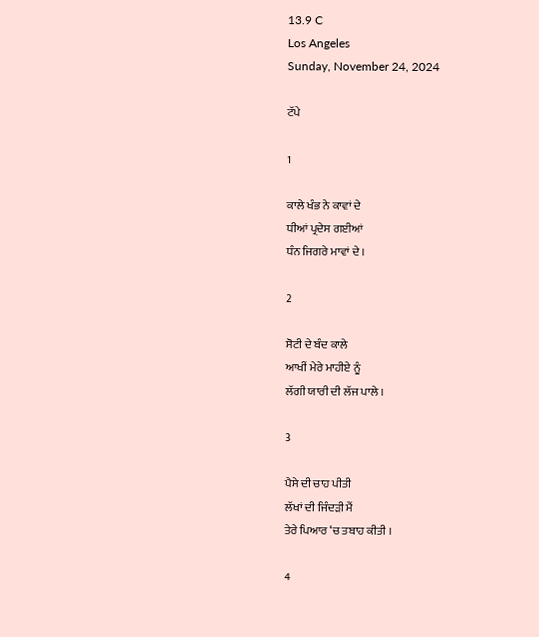13.9 C
Los Angeles
Sunday, November 24, 2024

ਟੱਪੇ

1

ਕਾਲੇ ਖੰਭ ਨੇ ਕਾਵਾਂ ਦੇ
ਧੀਆਂ ਪ੍ਰਦੇਸ ਗਈਆਂ
ਧੰਨ ਜਿਗਰੇ ਮਾਵਾਂ ਦੇ ।

2

ਸੋਟੀ ਦੇ ਬੰਦ ਕਾਲੇ
ਆਖੀਂ ਮੇਰੇ ਮਾਹੀਏ ਨੂੰ
ਲੱਗੀ ਯਾਰੀ ਦੀ ਲੱਜ ਪਾਲੇ ।

3

ਪੈਸੇ ਦੀ ਚਾਹ ਪੀਤੀ
ਲੱਖਾਂ ਦੀ ਜਿੰਦੜੀ ਮੈਂ
ਤੇਰੇ ਪਿਆਰ ‘ਚ ਤਬਾਹ ਕੀਤੀ ।

4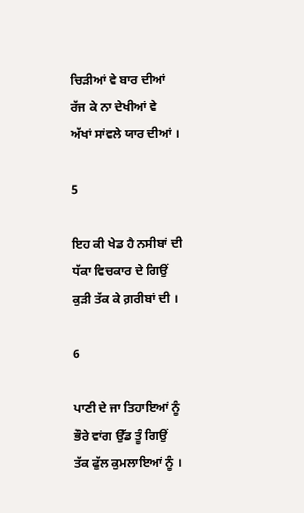ਚਿੜੀਆਂ ਵੇ ਬਾਰ ਦੀਆਂ
ਰੱਜ ਕੇ ਨਾ ਦੇਖੀਆਂ ਵੇ
ਅੱਖਾਂ ਸਾਂਵਲੇ ਯਾਰ ਦੀਆਂ ।

5

ਇਹ ਕੀ ਖੇਡ ਹੈ ਨਸੀਬਾਂ ਦੀ
ਧੱਕਾ ਵਿਚਕਾਰ ਦੇ ਗਿਉਂ
ਕੁੜੀ ਤੱਕ ਕੇ ਗ਼ਰੀਬਾਂ ਦੀ ।

6

ਪਾਣੀ ਦੇ ਜਾ ਤਿਹਾਇਆਂ ਨੂੰ
ਭੌਰੇ ਵਾਂਗ ਉੱਡ ਤੂੰ ਗਿਉਂ
ਤੱਕ ਫੁੱਲ ਕੁਮਲਾਇਆਂ ਨੂੰ ।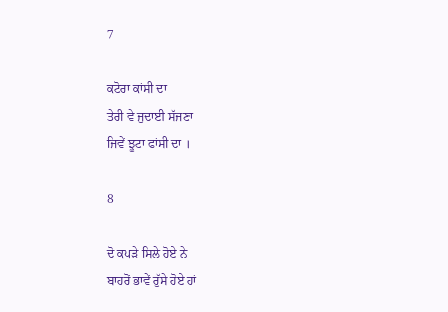7

ਕਟੋਰਾ ਕਾਂਸੀ ਦਾ
ਤੇਰੀ ਵੇ ਜੁਦਾਈ ਸੱਜਣਾ
ਜਿਵੇਂ ਝੂਟਾ ਫਾਂਸੀ ਦਾ ।

8

ਦੋ ਕਪੜੇ ਸਿਲੇ ਹੋਏ ਨੇ
ਬਾਹਰੋਂ ਭਾਵੇਂ ਰੁੱਸੇ ਹੋਏ ਹਾਂ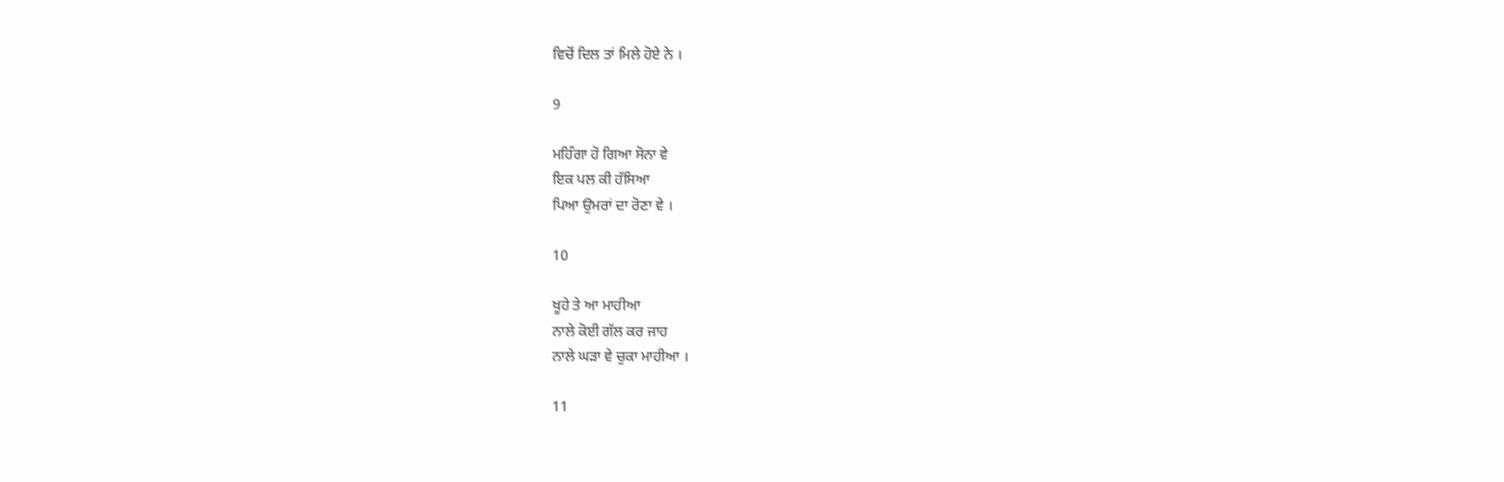ਵਿਚੋਂ ਦਿਲ ਤਾਂ ਮਿਲੇ ਹੋਏ ਨੇ ।

9

ਮਹਿੰਗਾ ਹੋ ਗਿਆ ਸੋਨਾ ਵੇ
ਇਕ ਪਲ ਕੀ ਹੱਸਿਆ
ਪਿਆ ਉਮਰਾਂ ਦਾ ਰੋਣਾ ਵੇ ।

10

ਖੂਹੇ ਤੇ ਆ ਮਾਹੀਆ
ਨਾਲੇ ਕੋਈ ਗੱਲ ਕਰ ਜਾਹ
ਨਾਲੇ ਘੜਾ ਵੇ ਚੁਕਾ ਮਾਹੀਆ ।

11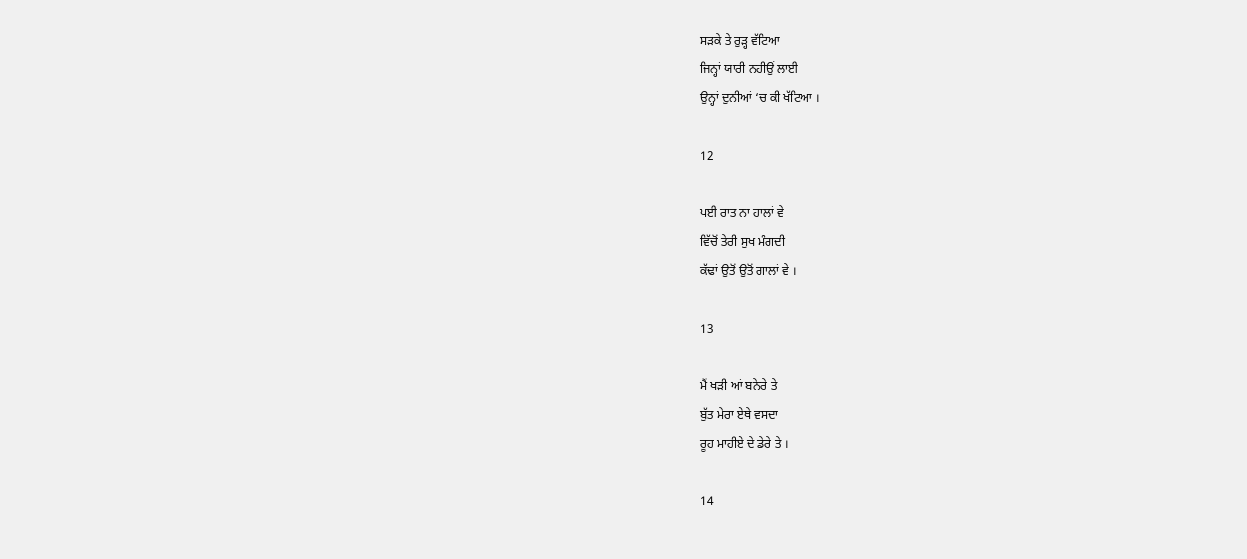ਸੜਕੇ ਤੇ ਰੁੜ੍ਹ ਵੱਟਿਆ
ਜਿਨ੍ਹਾਂ ਯਾਰੀ ਨਹੀਉਂ ਲਾਈ
ਉਨ੍ਹਾਂ ਦੁਨੀਆਂ ‘ਚ ਕੀ ਖੱਟਿਆ ।

12

ਪਈ ਰਾਤ ਨਾ ਹਾਲਾਂ ਵੇ
ਵਿੱਚੋਂ ਤੇਰੀ ਸੁਖ ਮੰਗਦੀ
ਕੱਢਾਂ ਉਤੋਂ ਉਤੋਂ ਗਾਲਾਂ ਵੇ ।

13

ਮੈਂ ਖੜੀ ਆਂ ਬਨੇਰੇ ਤੇ
ਬੁੱਤ ਮੇਰਾ ਏਥੇ ਵਸਦਾ
ਰੂਹ ਮਾਹੀਏ ਦੇ ਡੇਰੇ ਤੇ ।

14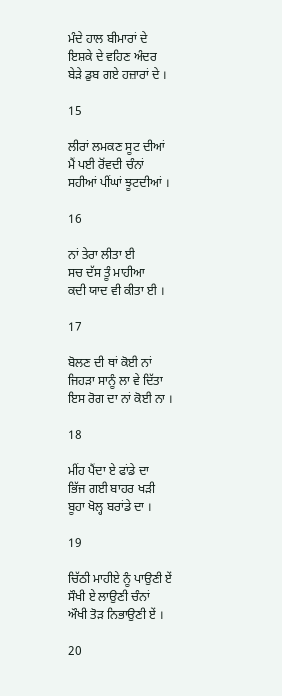ਮੰਦੇ ਹਾਲ ਬੀਮਾਰਾਂ ਦੇ
ਇਸ਼ਕੇ ਦੇ ਵਹਿਣ ਅੰਦਰ
ਬੇੜੇ ਡੁਬ ਗਏ ਹਜ਼ਾਰਾਂ ਦੇ ।

15

ਲੀਰਾਂ ਲਮਕਣ ਸੂਟ ਦੀਆਂ
ਮੈਂ ਪਈ ਰੋਂਵਦੀ ਚੰਨਾਂ
ਸਹੀਆਂ ਪੀਂਘਾਂ ਝੂਟਦੀਆਂ ।

16

ਨਾਂ ਤੇਰਾ ਲੀਤਾ ਈ
ਸਚ ਦੱਸ ਤੂੰ ਮਾਹੀਆ
ਕਦੀ ਯਾਦ ਵੀ ਕੀਤਾ ਈ ।

17

ਬੋਲਣ ਦੀ ਥਾਂ ਕੋਈ ਨਾਂ
ਜਿਹੜਾ ਸਾਨੂੰ ਲਾ ਵੇ ਦਿੱਤਾ
ਇਸ ਰੋਗ ਦਾ ਨਾਂ ਕੋਈ ਨਾ ।

18

ਮੀਂਹ ਪੈਂਦਾ ਏ ਫਾਂਡੇ ਦਾ
ਭਿੱਜ ਗਈ ਬਾਹਰ ਖੜੀ
ਬੂਹਾ ਖੋਲ੍ਹ ਬਰਾਂਡੇ ਦਾ ।

19

ਚਿੱਠੀ ਮਾਹੀਏ ਨੂੰ ਪਾਉਣੀ ਏਂ
ਸੌਖੀ ਏ ਲਾਉਣੀ ਚੰਨਾਂ
ਔਖੀ ਤੋੜ ਨਿਭਾਉਣੀ ਏਂ ।

20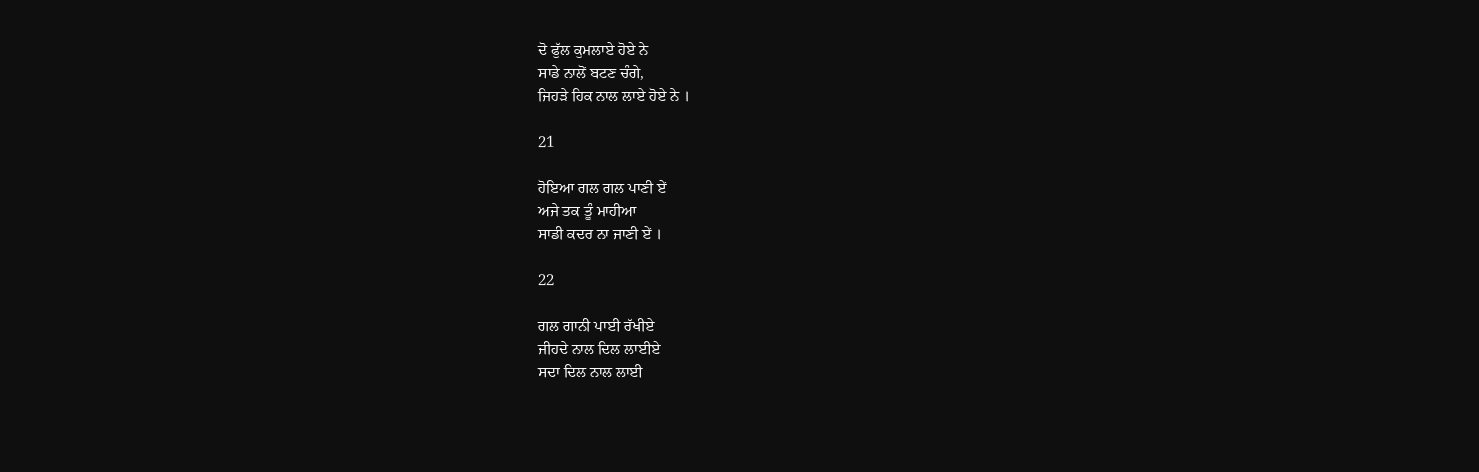ਦੋ ਫੁੱਲ ਕੁਮਲਾਏ ਹੋਏ ਨੇ
ਸਾਡੇ ਨਾਲੋਂ ਬਟਣ ਚੰਗੇ,
ਜਿਹੜੇ ਹਿਕ ਨਾਲ ਲਾਏ ਹੋਏ ਨੇ ।

21

ਹੋਇਆ ਗਲ ਗਲ ਪਾਣੀ ਏਂ
ਅਜੇ ਤਕ ਤੂੰ ਮਾਹੀਆ
ਸਾਡੀ ਕਦਰ ਨਾ ਜਾਣੀ ਏਂ ।

22

ਗਲ ਗਾਨੀ ਪਾਈ ਰੱਖੀਏ
ਜੀਹਦੇ ਨਾਲ ਦਿਲ ਲਾਈਏ
ਸਦਾ ਦਿਲ ਨਾਲ ਲਾਈ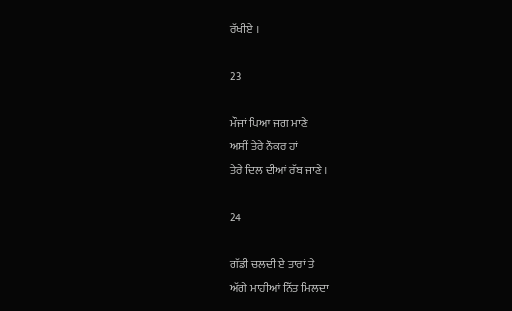ਰੱਖੀਏ ।

23

ਮੌਜਾਂ ਪਿਆ ਜਗ ਮਾਣੇ
ਅਸੀਂ ਤੇਰੇ ਨੌਕਰ ਹਾਂ
ਤੇਰੇ ਦਿਲ ਦੀਆਂ ਰੱਬ ਜਾਣੇ ।

24

ਗੱਡੀ ਚਲਦੀ ਏ ਤਾਰਾਂ ਤੇ
ਅੱਗੇ ਮਾਹੀਆਂ ਨਿੱਤ ਮਿਲਦਾ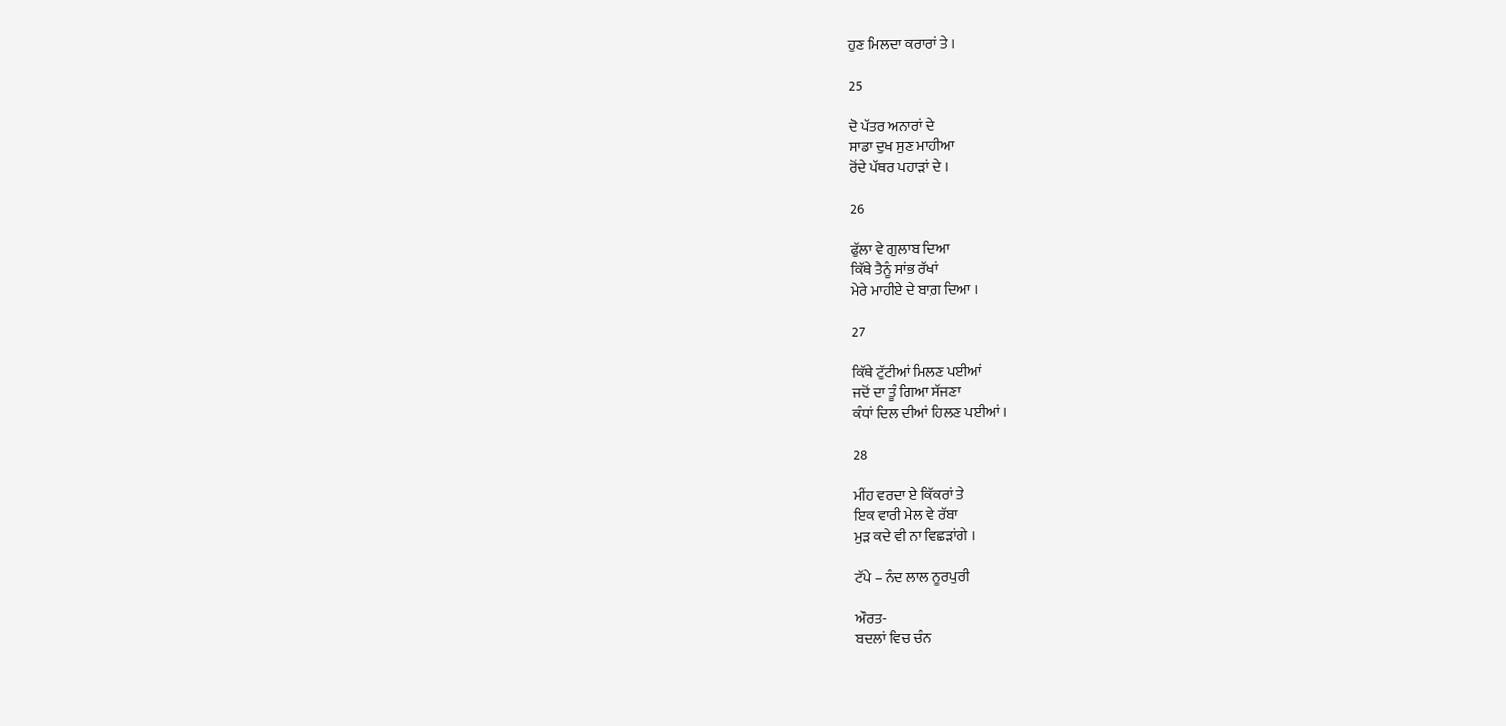ਹੁਣ ਮਿਲਦਾ ਕਰਾਰਾਂ ਤੇ ।

25

ਦੋ ਪੱਤਰ ਅਨਾਰਾਂ ਦੇ
ਸਾਡਾ ਦੁਖ ਸੁਣ ਮਾਹੀਆ
ਰੋਂਦੇ ਪੱਥਰ ਪਹਾੜਾਂ ਦੇ ।

26

ਫੁੱਲਾ ਵੇ ਗੁਲਾਬ ਦਿਆ
ਕਿੱਥੇ ਤੈਨੂੰ ਸਾਂਭ ਰੱਖਾਂ
ਮੇਰੇ ਮਾਹੀਏ ਦੇ ਬਾਗ਼ ਦਿਆ ।

27

ਕਿੱਥੇ ਟੁੱਟੀਆਂ ਮਿਲਣ ਪਈਆਂ
ਜਦੋਂ ਦਾ ਤੂੰ ਗਿਆ ਸੱਜਣਾ
ਕੰਧਾਂ ਦਿਲ ਦੀਆਂ ਹਿਲਣ ਪਈਆਂ ।

28

ਮੀਂਹ ਵਰਦਾ ਏ ਕਿੱਕਰਾਂ ਤੇ
ਇਕ ਵਾਰੀ ਮੇਲ ਵੇ ਰੱਬਾ
ਮੁੜ ਕਦੇ ਵੀ ਨਾ ਵਿਛੜਾਂਗੇ ।

ਟੱਪੇ – ਨੰਦ ਲਾਲ ਨੂਰਪੁਰੀ

ਔਰਤ-
ਬਦਲਾਂ ਵਿਚ ਚੰਨ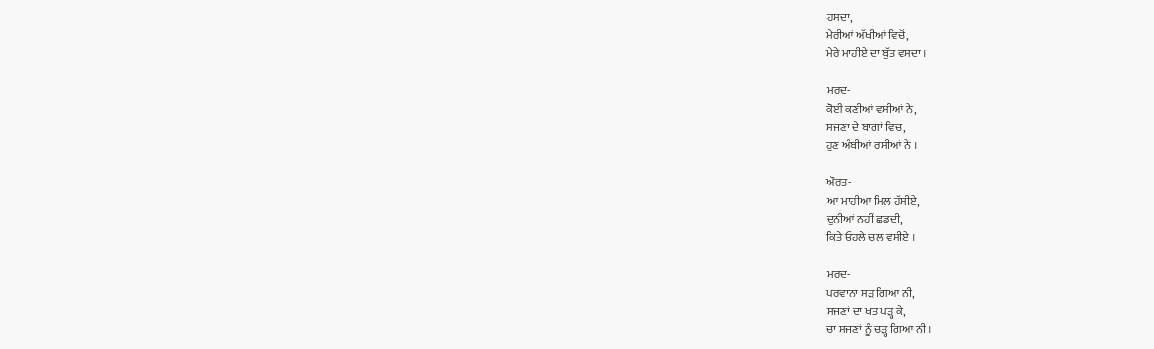ਹਸਦਾ,
ਮੇਰੀਆਂ ਅੱਖੀਆਂ ਵਿਚੋਂ,
ਮੇਰੇ ਮਾਹੀਏ ਦਾ ਬੁੱਤ ਵਸਦਾ ।

ਮਰਦ-
ਕੋਈ ਕਣੀਆਂ ਵਸੀਆਂ ਨੇ,
ਸਜਣਾ ਦੇ ਬਾਗਾਂ ਵਿਚ,
ਹੁਣ ਅੰਬੀਆਂ ਰਸੀਆਂ ਨੇ ।

ਔਰਤ-
ਆ ਮਾਹੀਆ ਮਿਲ ਹੱਸੀਏ,
ਦੁਨੀਆਂ ਨਹੀਂ ਛਡਦੀ,
ਕਿਤੇ ਓਹਲੇ ਚਲ ਵਸੀਏ ।

ਮਰਦ-
ਪਰਵਾਨਾ ਸੜ ਗਿਆ ਨੀ,
ਸਜਣਾਂ ਦਾ ਖਤ ਪੜ੍ਹ ਕੇ,
ਚਾ ਸਜਣਾਂ ਨੂੰ ਚੜ੍ਹ ਗਿਆ ਨੀ ।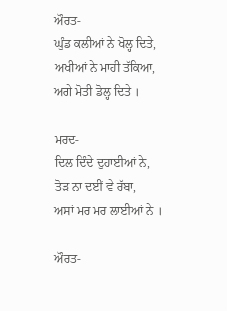ਔਰਤ-
ਘੁੰਡ ਕਲੀਆਂ ਨੇ ਖੋਲ੍ਹ ਦਿਤੇ,
ਅਖੀਆਂ ਨੇ ਮਾਹੀ ਤੱਕਿਆ,
ਅਗੇ ਮੋਤੀ ਡੋਲ੍ਹ ਦਿਤੇ ।

ਮਰਦ-
ਦਿਲ ਦਿੰਦੇ ਦੁਹਾਈਆਂ ਨੇ,
ਤੋੜ ਨਾ ਦਈਂ ਵੇ ਰੱਬਾ,
ਅਸਾਂ ਮਰ ਮਰ ਲਾਈਆਂ ਨੇ ।

ਔਰਤ-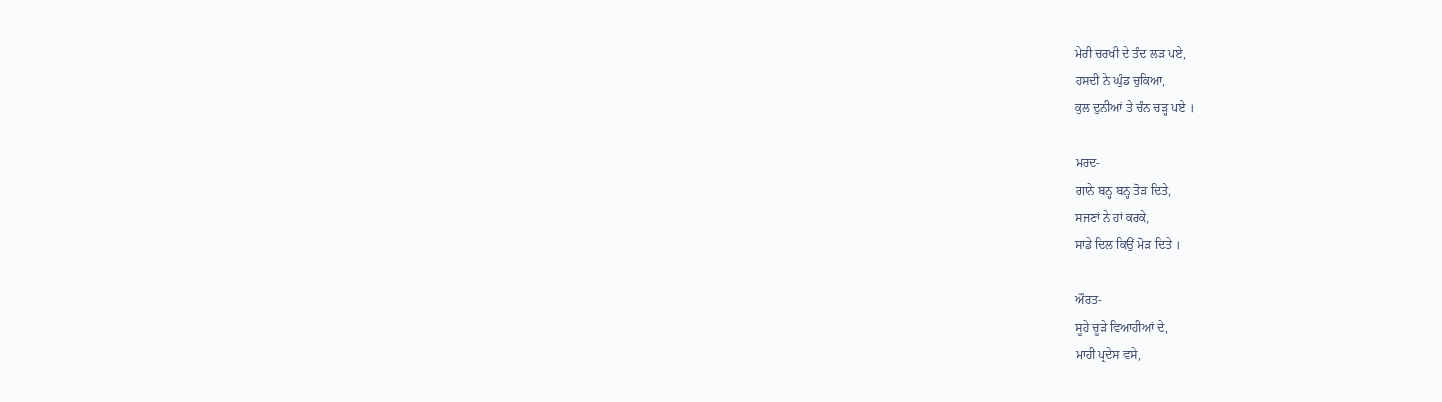ਮੇਰੀ ਚਰਖੀ ਦੇ ਤੰਦ ਲੜ ਪਏ,
ਹਸਦੀ ਨੇ ਘੁੰਡ ਚੁਕਿਆ,
ਕੁਲ ਦੁਨੀਆਂ ਤੇ ਚੰਨ ਚੜ੍ਹ ਪਏ ।

ਮਰਦ-
ਗਾਨੇ ਬਨ੍ਹ ਬਨ੍ਹ ਤੋੜ ਦਿਤੇ,
ਸਜਣਾਂ ਨੇ ਹਾਂ ਕਰਕੇ,
ਸਾਡੇ ਦਿਲ ਕਿਉਂ ਮੋੜ ਦਿਤੇ ।

ਔਰਤ-
ਸੂਹੇ ਚੂੜੇ ਵਿਆਹੀਆਂ ਦੇ,
ਮਾਹੀ ਪ੍ਰਦੇਸ ਵਸੇ,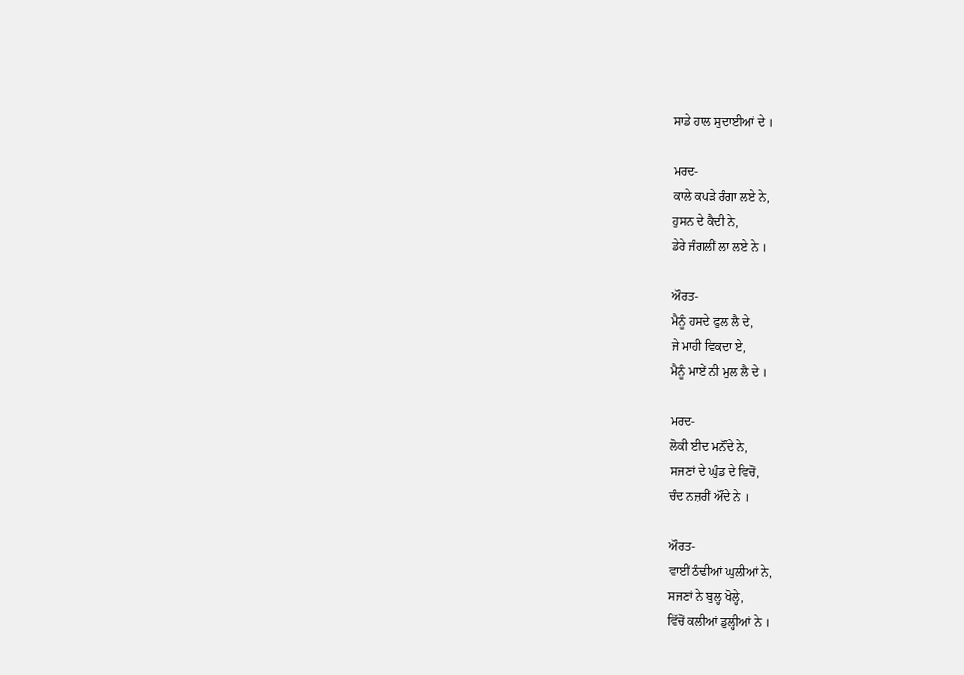ਸਾਡੇ ਹਾਲ ਸੁਦਾਈਆਂ ਦੇ ।

ਮਰਦ-
ਕਾਲੇ ਕਪੜੇ ਰੰਗਾ ਲਏ ਨੇ,
ਹੁਸਨ ਦੇ ਕੈਦੀ ਨੇ,
ਡੇਰੇ ਜੰਗਲੀਂ ਲਾ ਲਏ ਨੇ ।

ਔਰਤ-
ਮੈਨੂੰ ਹਸਦੇ ਫੁਲ ਲੈ ਦੇ,
ਜੇ ਮਾਹੀ ਵਿਕਦਾ ਏ,
ਮੈਨੂੰ ਮਾਏਂ ਨੀ ਮੁਲ ਲੈ ਦੇ ।

ਮਰਦ-
ਲੋਕੀ ਈਦ ਮਨੌਂਦੇ ਨੇ,
ਸਜਣਾਂ ਦੇ ਘੁੰਡ ਦੇ ਵਿਚੋਂ,
ਚੰਦ ਨਜ਼ਰੀਂ ਔਂਦੇ ਨੇ ।

ਔਰਤ-
ਵਾਈਂ ਠੰਢੀਆਂ ਘੁਲੀਆਂ ਨੇ,
ਸਜਣਾਂ ਨੇ ਬੁਲ੍ਹ ਖੋਲ੍ਹੇ,
ਵਿੱਚੋਂ ਕਲੀਆਂ ਡੁਲ੍ਹੀਆਂ ਨੇ ।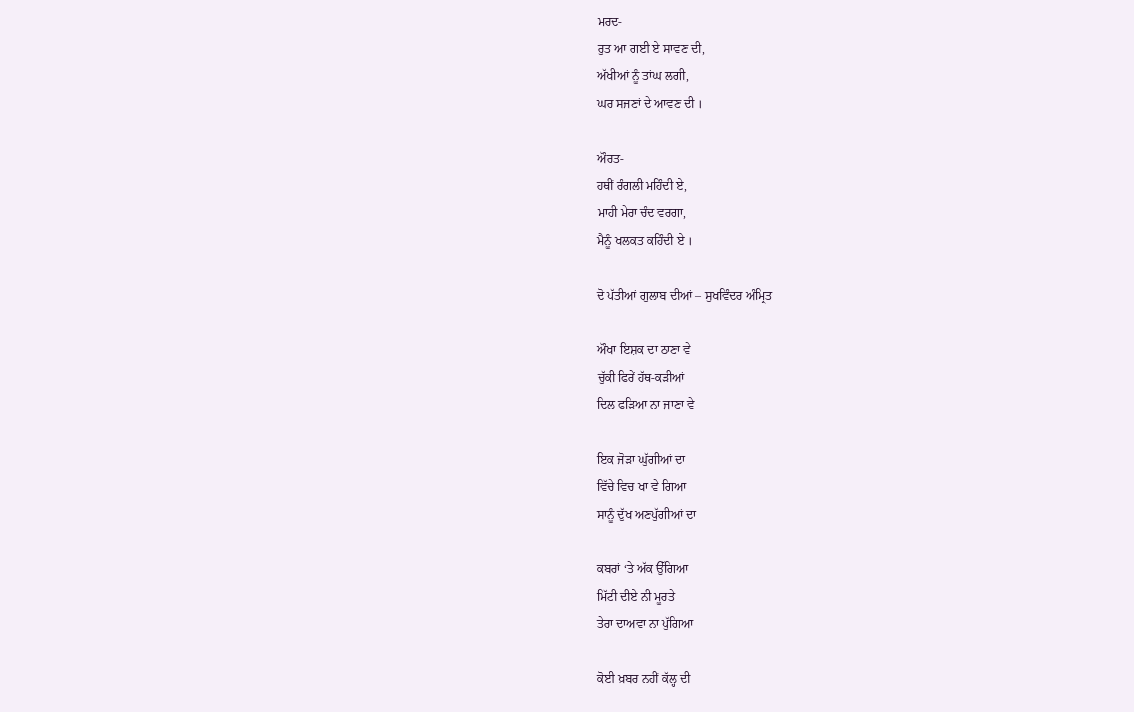ਮਰਦ-
ਰੁਤ ਆ ਗਈ ਏ ਸਾਵਣ ਦੀ,
ਅੱਖੀਆਂ ਨੂੰ ਤਾਂਘ ਲਗੀ,
ਘਰ ਸਜਣਾਂ ਦੇ ਆਵਣ ਦੀ ।

ਔਰਤ-
ਹਥੀਂ ਰੰਗਲੀ ਮਹਿੰਦੀ ਏ,
ਮਾਹੀ ਮੇਰਾ ਚੰਦ ਵਰਗਾ,
ਮੈਨੂੰ ਖਲਕਤ ਕਹਿੰਦੀ ਏ ।

ਦੋ ਪੱਤੀਆਂ ਗੁਲਾਬ ਦੀਆਂ – ਸੁਖਵਿੰਦਰ ਅੰਮ੍ਰਿਤ

ਔਖਾ ਇਸ਼ਕ ਦਾ ਠਾਣਾ ਵੇ
ਚੁੱਕੀ ਫਿਰੇਂ ਹੱਥ-ਕੜੀਆਂ
ਦਿਲ ਫੜਿਆ ਨਾ ਜਾਣਾ ਵੇ

ਇਕ ਜੋੜਾ ਘੁੱਗੀਆਂ ਦਾ
ਵਿੱਚੇ ਵਿਚ ਖਾ ਵੇ ਗਿਆ
ਸਾਨੂੰ ਦੁੱਖ ਅਣਪੁੱਗੀਆਂ ਦਾ

ਕਬਰਾਂ ‘ਤੇ ਅੱਕ ਉੱਗਿਆ
ਮਿੱਟੀ ਦੀਏ ਨੀ ਮੂਰਤੇ
ਤੇਰਾ ਦਾਅਵਾ ਨਾ ਪੁੱਗਿਆ

ਕੋਈ ਖ਼ਬਰ ਨਹੀਂ ਕੱਲ੍ਹ ਦੀ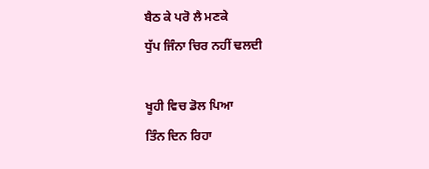ਬੈਠ ਕੇ ਪਰੋ ਲੈ ਮਣਕੇ
ਧੁੱਪ ਜਿੰਨਾ ਚਿਰ ਨਹੀਂ ਢਲਦੀ

ਖੂਹੀ ਵਿਚ ਡੋਲ ਪਿਆ
ਤਿੰਨ ਦਿਨ ਰਿਹਾ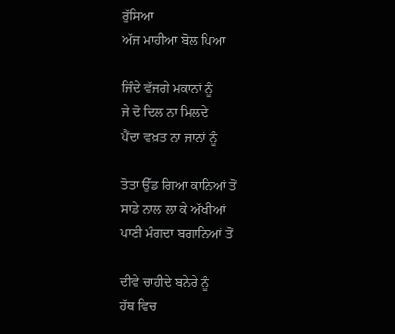ਰੁੱਸਿਆ
ਅੱਜ ਮਾਹੀਆ ਬੋਲ ਪਿਆ

ਜਿੰਦੇ ਵੱਜਗੇ ਮਕਾਨਾਂ ਨੂੰ
ਜੇ ਦੋ ਦਿਲ ਨਾ ਮਿਲਦੇ
ਪੈਂਦਾ ਵਖ਼ਤ ਨਾ ਜਾਨਾਂ ਨੂੰ

ਤੋਤਾ ਉੱਡ ਗਿਆ ਕਾਨਿਆਂ ਤੋਂ
ਸਾਡੇ ਨਾਲ ਲਾ ਕੇ ਅੱਖੀਆਂ
ਪਾਣੀ ਮੰਗਦਾ ਬਗਾਨਿਆਂ ਤੋਂ

ਦੀਵੇ ਚਾਹੀਦੇ ਬਨੇਰੇ ਨੂੰ
ਹੱਥ ਵਿਚ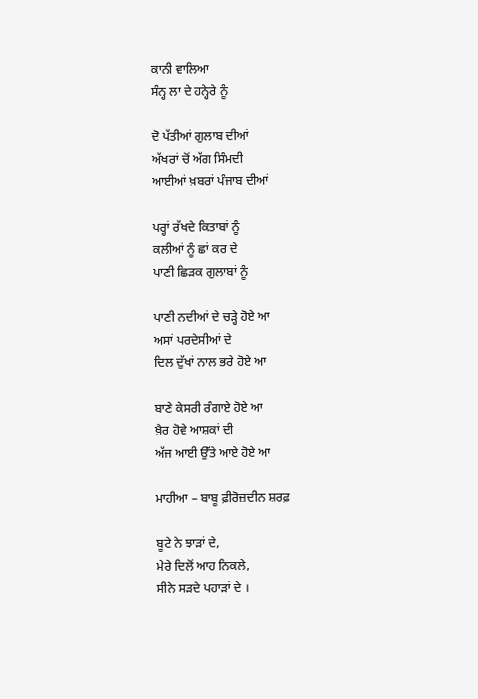ਕਾਨੀ ਵਾਲਿਆ
ਸੰਨ੍ਹ ਲਾ ਦੇ ਹਨ੍ਹੇਰੇ ਨੂੰ

ਦੋ ਪੱਤੀਆਂ ਗੁਲਾਬ ਦੀਆਂ
ਅੱਖਰਾਂ ਚੋਂ ਅੱਗ ਸਿੰਮਦੀ
ਆਈਆਂ ਖ਼ਬਰਾਂ ਪੰਜਾਬ ਦੀਆਂ

ਪਰ੍ਹਾਂ ਰੱਖਦੇ ਕਿਤਾਬਾਂ ਨੂੰ
ਕਲੀਆਂ ਨੂੰ ਛਾਂ ਕਰ ਦੇ
ਪਾਣੀ ਛਿੜਕ ਗੁਲਾਬਾਂ ਨੂੰ

ਪਾਣੀ ਨਦੀਆਂ ਦੇ ਚੜ੍ਹੇ ਹੋਏ ਆ
ਅਸਾਂ ਪਰਦੇਸੀਆਂ ਦੇ
ਦਿਲ ਦੁੱਖਾਂ ਨਾਲ ਭਰੇ ਹੋਏ ਆ

ਬਾਣੇ ਕੇਸਰੀ ਰੰਗਾਏ ਹੋਏ ਆ
ਖ਼ੈਰ ਹੋਵੇ ਆਸ਼ਕਾਂ ਦੀ
ਅੱਜ ਆਈ ਉੱਤੇ ਆਏ ਹੋਏ ਆ

ਮਾਹੀਆ – ਬਾਬੂ ਫ਼ੀਰੋਜ਼ਦੀਨ ਸ਼ਰਫ਼

ਬੂਟੇ ਨੇ ਝਾੜਾਂ ਦੇ,
ਮੇਰੇ ਦਿਲੋਂ ਆਹ ਨਿਕਲੇ,
ਸੀਨੇ ਸੜਦੇ ਪਹਾੜਾਂ ਦੇ ।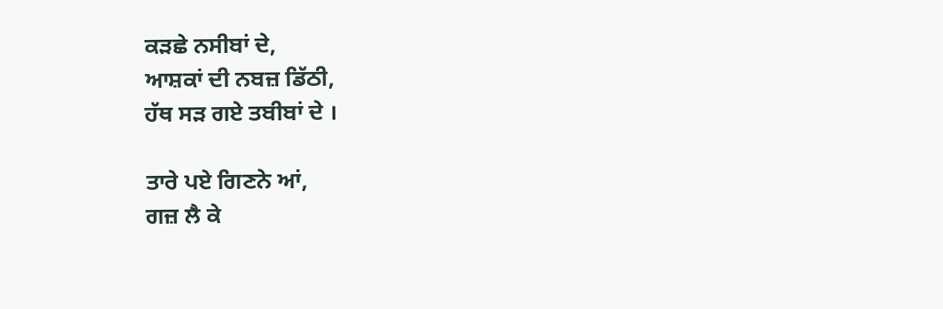ਕੜਛੇ ਨਸੀਬਾਂ ਦੇ,
ਆਸ਼ਕਾਂ ਦੀ ਨਬਜ਼ ਡਿੱਠੀ,
ਹੱਥ ਸੜ ਗਏ ਤਬੀਬਾਂ ਦੇ ।

ਤਾਰੇ ਪਏ ਗਿਣਨੇ ਆਂ,
ਗਜ਼ ਲੈ ਕੇ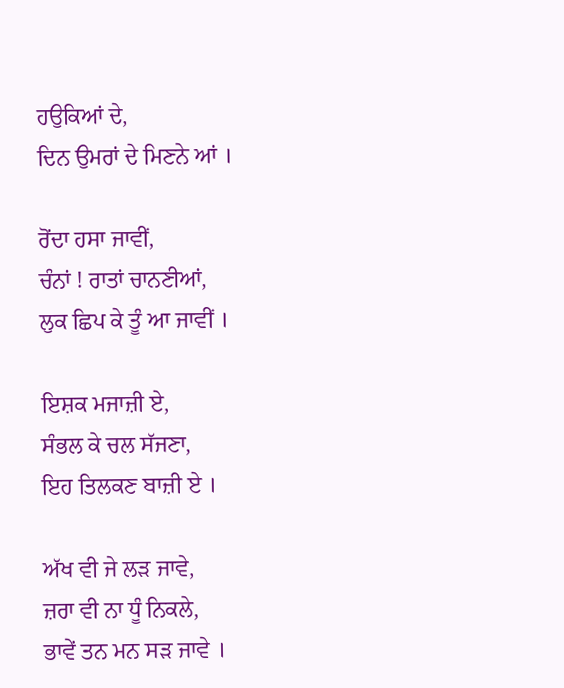ਹਉਕਿਆਂ ਦੇ,
ਦਿਨ ਉਮਰਾਂ ਦੇ ਮਿਣਨੇ ਆਂ ।

ਰੋਂਦਾ ਹਸਾ ਜਾਵੀਂ,
ਚੰਨਾਂ ! ਰਾਤਾਂ ਚਾਨਣੀਆਂ,
ਲੁਕ ਛਿਪ ਕੇ ਤੂੰ ਆ ਜਾਵੀਂ ।

ਇਸ਼ਕ ਮਜਾਜ਼ੀ ਏ,
ਸੰਭਲ ਕੇ ਚਲ ਸੱਜਣਾ,
ਇਹ ਤਿਲਕਣ ਬਾਜ਼ੀ ਏ ।

ਅੱਖ ਵੀ ਜੇ ਲੜ ਜਾਵੇ,
ਜ਼ਰਾ ਵੀ ਨਾ ਧੂੰ ਨਿਕਲੇ,
ਭਾਵੇਂ ਤਨ ਮਨ ਸੜ ਜਾਵੇ ।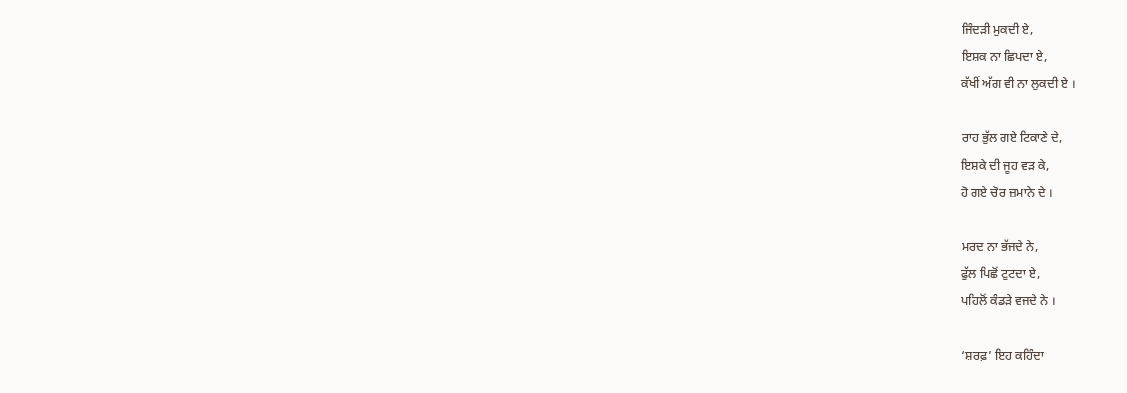ਜਿੰਦੜੀ ਮੁਕਦੀ ਏ,
ਇਸ਼ਕ ਨਾ ਛਿਪਦਾ ਏ,
ਕੱਖੀਂ ਅੱਗ ਵੀ ਨਾ ਲੁਕਦੀ ਏ ।

ਰਾਹ ਭੁੱਲ ਗਏ ਟਿਕਾਣੇ ਦੇ,
ਇਸ਼ਕੇ ਦੀ ਜੂਹ ਵੜ ਕੇ,
ਹੋ ਗਏ ਚੋਰ ਜ਼ਮਾਨੇ ਦੇ ।

ਮਰਦ ਨਾ ਭੱਜਦੇ ਨੇ,
ਫੁੱਲ ਪਿਛੋਂ ਟੁਟਦਾ ਏ,
ਪਹਿਲੋਂ ਕੰਡੜੇ ਵਜਦੇ ਨੇ ।

‘ਸ਼ਰਫ਼’ ਇਹ ਕਹਿੰਦਾ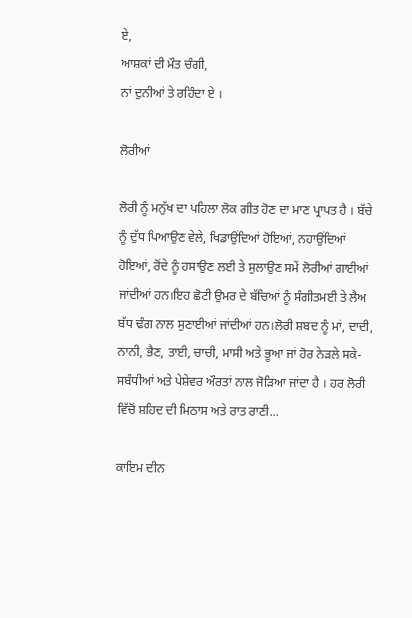ਏ,
ਆਸ਼ਕਾਂ ਦੀ ਮੌਤ ਚੰਗੀ,
ਨਾਂ ਦੁਨੀਆਂ ਤੇ ਰਹਿੰਦਾ ਏ ।

ਲੋਰੀਆਂ

ਲੋਰੀ ਨੂੰ ਮਨੁੱਖ ਦਾ ਪਹਿਲਾ ਲੋਕ ਗੀਤ ਹੋਣ ਦਾ ਮਾਣ ਪ੍ਰਾਪਤ ਹੈ । ਬੱਚੇ ਨੂੰ ਦੁੱਧ ਪਿਆਉਣ ਵੇਲੇ, ਖਿਡਾਉਂਦਿਆਂ ਹੋਇਆਂ, ਨਹਾਉਂਦਿਆਂ ਹੋਇਆਂ, ਰੋਂਦੇ ਨੂੰ ਹਸਾਉਣ ਲਈ ਤੇ ਸੁਲਾਉਣ ਸਮੇਂ ਲੋਰੀਆਂ ਗਾਈਆਂ ਜਾਂਦੀਆਂ ਹਨ।ਇਹ ਛੋਟੀ ਉਮਰ ਦੇ ਬੱਚਿਆਂ ਨੂੰ ਸੰਗੀਤਮਈ ਤੇ ਲੈਅ ਬੱਧ ਢੰਗ ਨਾਲ ਸੁਣਾਈਆਂ ਜਾਂਦੀਆਂ ਹਨ।ਲੋਰੀ ਸ਼ਬਦ ਨੂੰ ਮਾਂ, ਦਾਦੀ, ਨਾਨੀ, ਭੈਣ, ਤਾਈ, ਚਾਚੀ, ਮਾਸੀ ਅਤੇ ਭੂਆ ਜਾਂ ਹੋਰ ਨੇੜਲੇ ਸਕੇ-ਸਬੰਧੀਆਂ ਅਤੇ ਪੇਸ਼ੇਵਰ ਔਰਤਾਂ ਨਾਲ ਜੋੜਿਆ ਜਾਂਦਾ ਹੈ । ਹਰ ਲੋਰੀ ਵਿੱਚੋਂ ਸ਼ਹਿਦ ਦੀ ਮਿਠਾਸ ਅਤੇ ਰਾਤ ਰਾਣੀ...

ਕਾਇਮ ਦੀਨ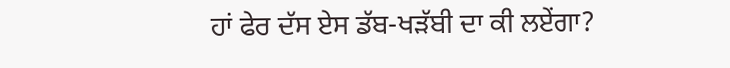ਹਾਂ ਫੇਰ ਦੱਸ ਏਸ ਡੱਬ-ਖੜੱਬੀ ਦਾ ਕੀ ਲਏਂਗਾ?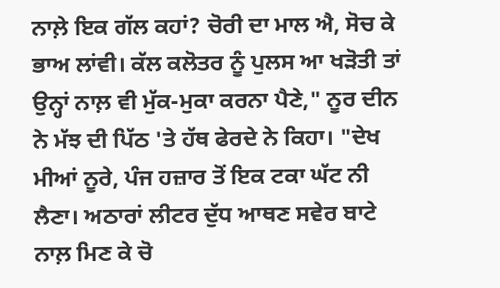ਨਾਲ਼ੇ ਇਕ ਗੱਲ ਕਹਾਂ? ਚੋਰੀ ਦਾ ਮਾਲ ਐ, ਸੋਚ ਕੇ ਭਾਅ ਲਾਂਵੀ। ਕੱਲ ਕਲੋਤਰ ਨੂੰ ਪੁਲਸ ਆ ਖੜੋਤੀ ਤਾਂ ਉਨ੍ਹਾਂ ਨਾਲ਼ ਵੀ ਮੁੱਕ-ਮੁਕਾ ਕਰਨਾ ਪੈਣੇ," ਨੂਰ ਦੀਨ ਨੇ ਮੱਝ ਦੀ ਪਿੱਠ 'ਤੇ ਹੱਥ ਫੇਰਦੇ ਨੇ ਕਿਹਾ। "ਦੇਖ ਮੀਆਂ ਨੂਰੇ, ਪੰਜ ਹਜ਼ਾਰ ਤੋਂ ਇਕ ਟਕਾ ਘੱਟ ਨੀ ਲੈਣਾ। ਅਠਾਰਾਂ ਲੀਟਰ ਦੁੱਧ ਆਥਣ ਸਵੇਰ ਬਾਟੇ ਨਾਲ਼ ਮਿਣ ਕੇ ਚੋ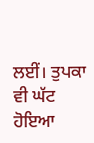ਲਈਂ। ਤੁਪਕਾ ਵੀ ਘੱਟ ਹੋਇਆ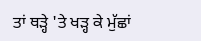ਤਾਂ ਥੜ੍ਹੇ 'ਤੇ ਖੜ੍ਹ ਕੇ ਮੁੱਛਾਂ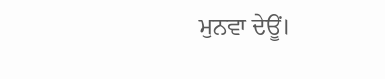ਮੁਨਵਾ ਦੇਊਂ।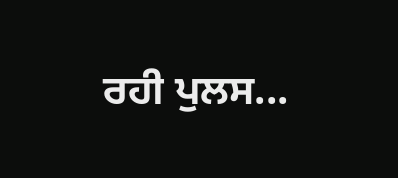ਰਹੀ ਪੁਲਸ...